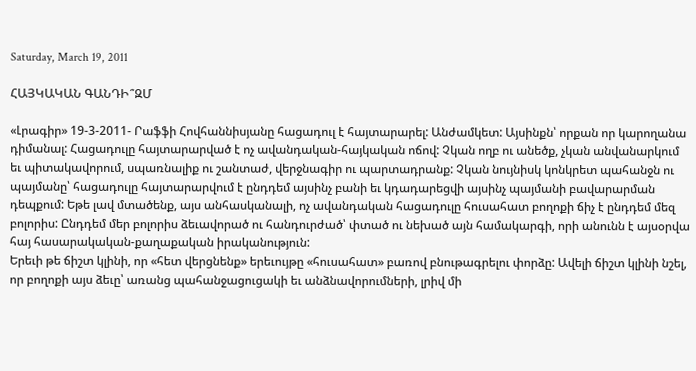Saturday, March 19, 2011

ՀԱՅԿԱԿԱՆ ԳԱՆԴԻ՞ԶՄ

«Լրագիր» 19-3-2011- Րաֆֆի Հովհաննիսյանը հացադուլ է հայտարարել: Անժամկետ: Այսինքն՝ որքան որ կարողանա դիմանալ: Հացադուլը հայտարարված է ոչ ավանդական-հայկական ոճով: Չկան ողբ ու անեծք, չկան անվանարկում եւ պիտակավորում, սպառնալիք ու շանտաժ, վերջնագիր ու պարտադրանք: Չկան նույնիսկ կոնկրետ պահանջն ու պայմանը՝ հացադուլը հայտարարվում է ընդդեմ այսինչ բանի եւ կդադարեցվի այսինչ պայմանի բավարարման դեպքում: Եթե լավ մտածենք, այս անհասկանալի, ոչ ավանդական հացադուլը հուսահատ բողոքի ճիչ է ընդդեմ մեզ բոլորիս: Ընդդեմ մեր բոլորիս ձեւավորած ու հանդուրժած՝ փտած ու նեխած այն համակարգի, որի անունն է այսօրվա հայ հասարակական-քաղաքական իրականություն:
Երեւի թե ճիշտ կլինի, որ «հետ վերցնենք» երեւույթը «հուսահատ» բառով բնութագրելու փորձը: Ավելի ճիշտ կլինի նշել, որ բողոքի այս ձեւը՝ առանց պահանջացուցակի եւ անձնավորումների, լրիվ մի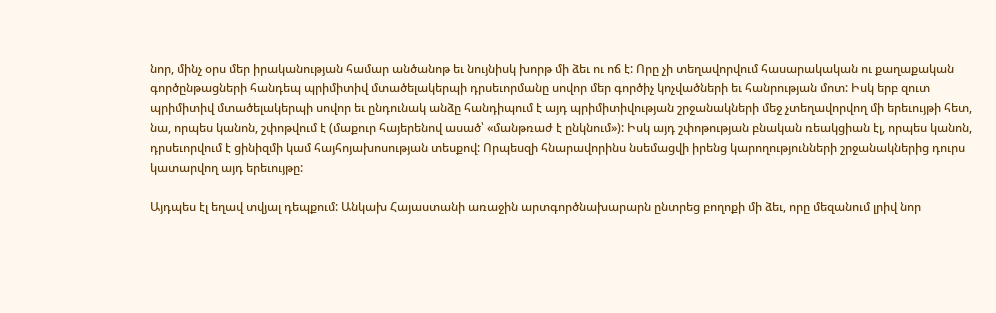նոր, մինչ օրս մեր իրականության համար անծանոթ եւ նույնիսկ խորթ մի ձեւ ու ոճ է: Որը չի տեղավորվում հասարակական ու քաղաքական գործընթացների հանդեպ պրիմիտիվ մտածելակերպի դրսեւորմանը սովոր մեր գործիչ կոչվածների եւ հանրության մոտ: Իսկ երբ զուտ պրիմիտիվ մտածելակերպի սովոր եւ ընդունակ անձը հանդիպում է այդ պրիմիտիվության շրջանակների մեջ չտեղավորվող մի երեւույթի հետ, նա, որպես կանոն, շփոթվում է (մաքուր հայերենով ասած՝ «մանթռաժ է ընկնում»): Իսկ այդ շփոթության բնական ռեակցիան էլ, որպես կանոն, դրսեւորվում է ցինիզմի կամ հայհոյախոսության տեսքով: Որպեսզի հնարավորինս նսեմացվի իրենց կարողությունների շրջանակներից դուրս կատարվող այդ երեւույթը:

Այդպես էլ եղավ տվյալ դեպքում: Անկախ Հայաստանի առաջին արտգործնախարարն ընտրեց բողոքի մի ձեւ, որը մեզանում լրիվ նոր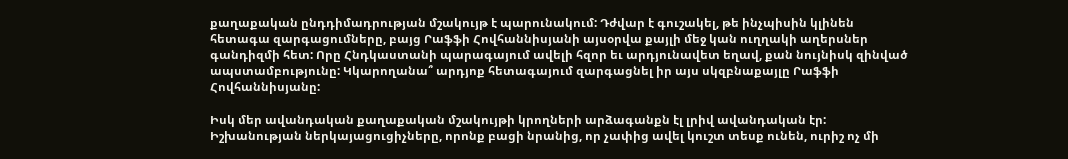քաղաքական ընդդիմադրության մշակույթ է պարունակում: Դժվար է գուշակել, թե ինչպիսին կլինեն հետագա զարգացումները, բայց Րաֆֆի Հովհաննիսյանի այսօրվա քայլի մեջ կան ուղղակի աղերսներ գանդիզմի հետ: Որը Հնդկաստանի պարագայում ավելի հզոր եւ արդյունավետ եղավ, քան նույնիսկ զինված ապստամբությունը: Կկարողանա՞ արդյոք հետագայում զարգացնել իր այս սկզբնաքայլը Րաֆֆի Հովհաննիսյանը:

Իսկ մեր ավանդական քաղաքական մշակույթի կրողների արձագանքն էլ լրիվ ավանդական էր: Իշխանության ներկայացուցիչները, որոնք բացի նրանից, որ չափից ավել կուշտ տեսք ունեն, ուրիշ ոչ մի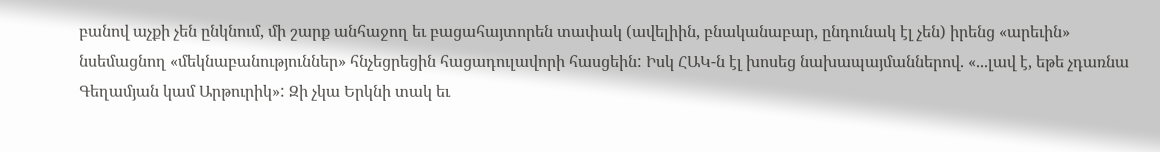բանով աչքի չեն ընկնում, մի շարք անհաջող եւ բացահայտորեն տափակ (ավելիին, բնականաբար, ընդունակ էլ չեն) իրենց «արեւին» նսեմացնող «մեկնաբանություններ» հնչեցրեցին հացադուլավորի հասցեին: Իսկ ՀԱԿ-ն էլ խոսեց նախապայմաններով. «...լավ է, եթե չդառնա Գեղամյան կամ Արթուրիկ»: Զի չկա Երկնի տակ եւ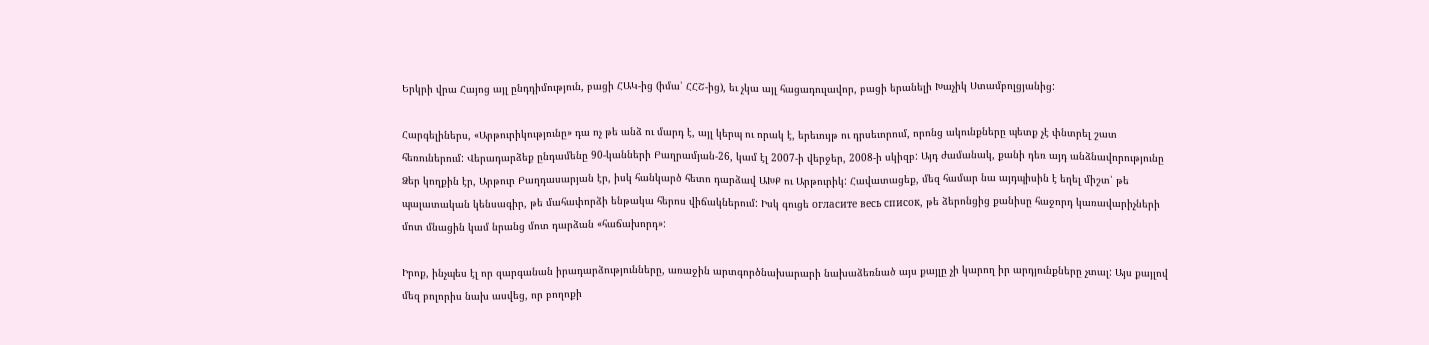Երկրի վրա Հայոց այլ ընդդիմություն, բացի ՀԱԿ-ից (իմա՝ ՀՀՇ-ից), եւ չկա այլ հացադուլավոր, բացի երանելի Խաչիկ Ստամբոլցյանից:

Հարգելիներս, «Արթուրիկությունը» դա ոչ թե անձ ու մարդ է, այլ կերպ ու որակ է, երեւույթ ու դրսեւորում, որոնց ակունքները պետք չէ փնտրել շատ հեռուներում: Վերադարձեք ընդամենը 90-կանների Բաղրամյան-26, կամ էլ 2007-ի վերջեր, 2008-ի սկիզբ: Այդ ժամանակ, քանի դեռ այդ անձնավորությունը Ձեր կողքին էր, Արթուր Բաղդասարյան էր, իսկ հանկարծ հետո դարձավ ԱԽՔ ու Արթուրիկ: Հավատացեք, մեզ համար նա այդպիսին է եղել միշտ՝ թե պալատական կենսագիր, թե մահափորձի ենթակա հերոս վիճակներում: Իսկ գուցե огласите весь список, թե ձերոնցից քանիսը հաջորդ կառավարիչների մոտ մնացին կամ նրանց մոտ դարձան «հաճախորդ»:

Իրոք, ինչպես էլ որ զարգանան իրադարձությունները, առաջին արտգործնախարարի նախաձեռնած այս քայլը չի կարող իր արդյունքները չտալ: Այս քայլով մեզ բոլորիս նախ ասվեց, որ բողոքի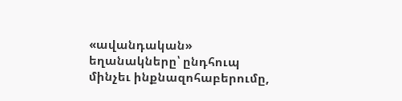«ավանդական» եղանակները՝ ընդհուպ մինչեւ ինքնազոհաբերումը,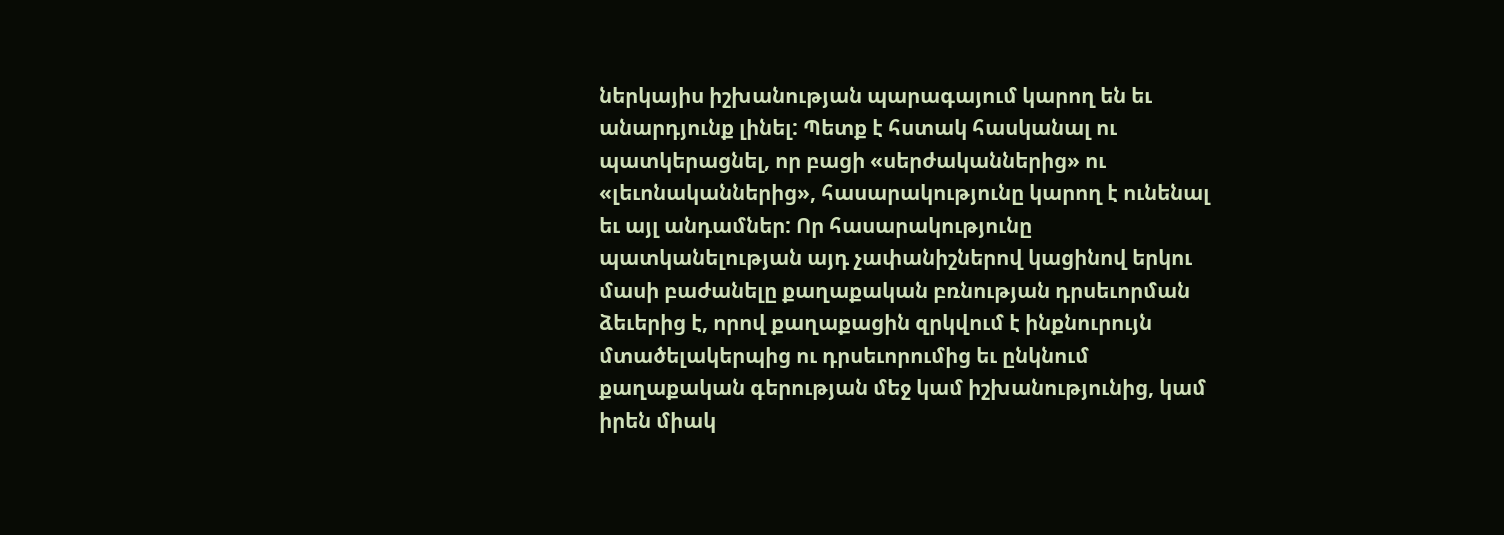ներկայիս իշխանության պարագայում կարող են եւ անարդյունք լինել: Պետք է հստակ հասկանալ ու պատկերացնել, որ բացի «սերժականներից» ու «լեւոնականներից», հասարակությունը կարող է ունենալ եւ այլ անդամներ: Որ հասարակությունը պատկանելության այդ չափանիշներով կացինով երկու մասի բաժանելը քաղաքական բռնության դրսեւորման ձեւերից է, որով քաղաքացին զրկվում է ինքնուրույն մտածելակերպից ու դրսեւորումից եւ ընկնում քաղաքական գերության մեջ կամ իշխանությունից, կամ իրեն միակ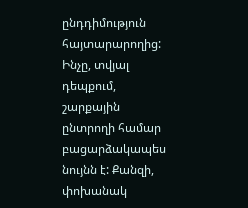ընդդիմություն հայտարարողից: Ինչը, տվյալ դեպքում, շարքային ընտրողի համար բացարձակապես նույնն է: Քանզի, փոխանակ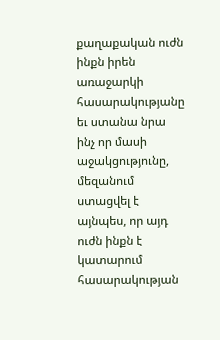քաղաքական ուժն ինքն իրեն առաջարկի հասարակությանը եւ ստանա նրա ինչ որ մասի աջակցությունը, մեզանում ստացվել է այնպես, որ այդ ուժն ինքն է կատարում հասարակության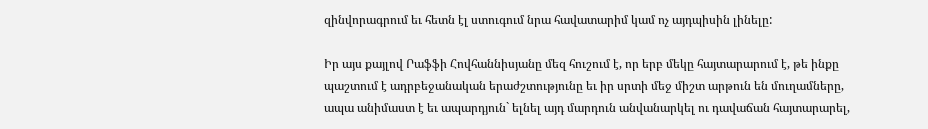զինվորագրում եւ հետն էլ ստուգում նրա հավատարիմ կամ ոչ այդպիսին լինելը:

Իր այս քայլով Րաֆֆի Հովհաննիսյանը մեզ հուշում է, որ երբ մեկը հայտարարում է, թե ինքը պաշտում է ադրբեջանական երաժշտությունը եւ իր սրտի մեջ միշտ արթուն են մուղամները, ապա անիմաստ է եւ ապարդյուն` ելնել այդ մարդուն անվանարկել ու դավաճան հայտարարել,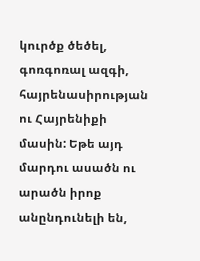կուրծք ծեծել, գոռգոռալ ազգի, հայրենասիրության ու Հայրենիքի մասին: Եթե այդ մարդու ասածն ու արածն իրոք անընդունելի են,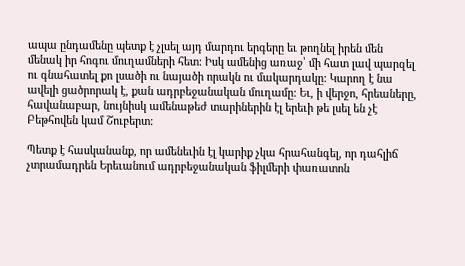ապա ընդամենը պետք է չլսել այդ մարդու երգերը եւ թողնել իրեն մեն մենակ իր հոգու մուղամների հետ: Իսկ ամենից առաջ՝ մի հատ լավ պարզել ու գնահատել քո լսածի ու նայածի որակն ու մակարդակը: Կարող է նա ավելի ցածրորակ է, քան ադրբեջանական մուղամը: Եւ, ի վերջո, հրեաները, հավանաբար, նույնիսկ ամենաթեժ տարիներին էլ երեւի թե լսել են չէ Բեթհովեն կամ Շուբերտ:

Պետք է հասկանանք, որ ամենեւին էլ կարիք չկա հրահանգել, որ դահլիճ չտրամադրեն Երեւանում ադրբեջանական ֆիլմերի փառատոն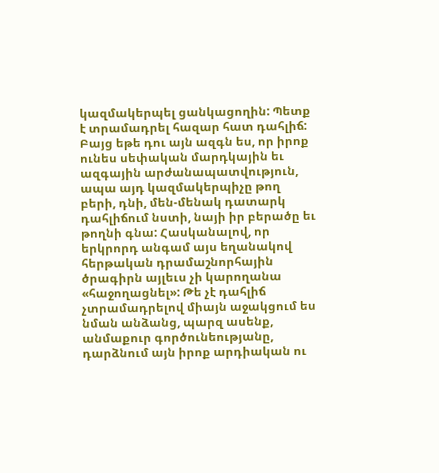կազմակերպել ցանկացողին: Պետք է տրամադրել հազար հատ դահլիճ: Բայց եթե դու այն ազգն ես, որ իրոք ունես սեփական մարդկային եւ ազգային արժանապատվություն, ապա այդ կազմակերպիչը թող բերի, դնի, մեն-մենակ դատարկ դահլիճում նստի, նայի իր բերածը եւ թողնի գնա: Հասկանալով, որ երկրորդ անգամ այս եղանակով հերթական դրամաշնորհային ծրագիրն այլեւս չի կարողանա «հաջողացնել»: Թե չէ դահլիճ չտրամադրելով միայն աջակցում ես նման անձանց, պարզ ասենք, անմաքուր գործունեությանը, դարձնում այն իրոք արդիական ու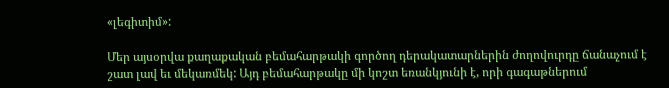«լեգիտիմ»:

Մեր այսօրվա քաղաքական բեմահարթակի գործող դերակատարներին ժողովուրդը ճանաչում է շատ լավ եւ մեկառմեկ: Այդ բեմահարթակը մի կոշտ եռանկյունի է, որի գագաթներում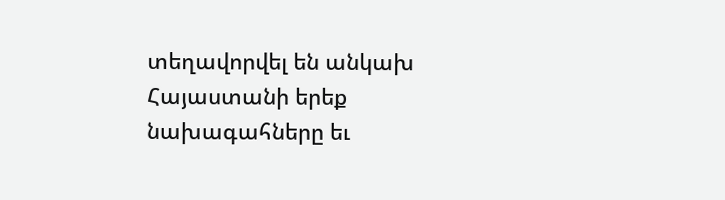տեղավորվել են անկախ Հայաստանի երեք նախագահները եւ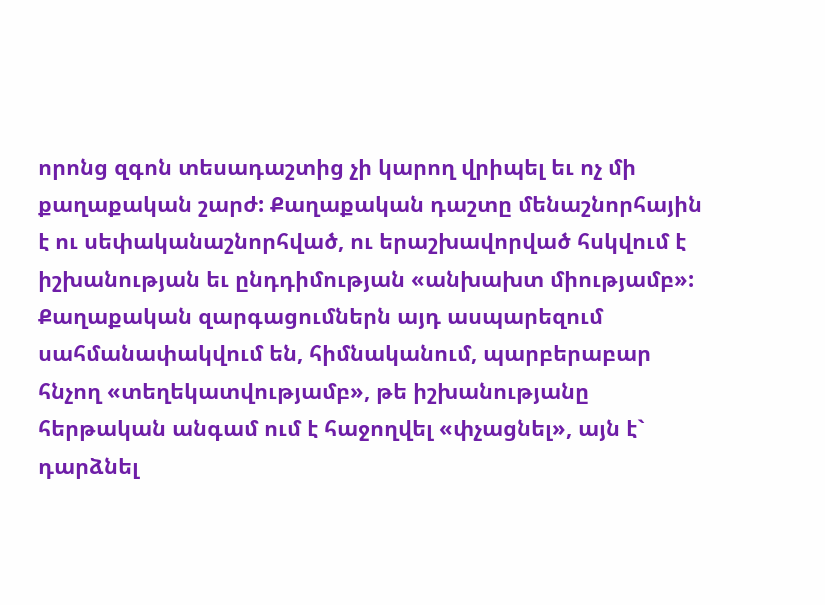որոնց զգոն տեսադաշտից չի կարող վրիպել եւ ոչ մի քաղաքական շարժ: Քաղաքական դաշտը մենաշնորհային է ու սեփականաշնորհված, ու երաշխավորված հսկվում է իշխանության եւ ընդդիմության «անխախտ միությամբ»: Քաղաքական զարգացումներն այդ ասպարեզում սահմանափակվում են, հիմնականում, պարբերաբար հնչող «տեղեկատվությամբ», թե իշխանությանը հերթական անգամ ում է հաջողվել «փչացնել», այն է` դարձնել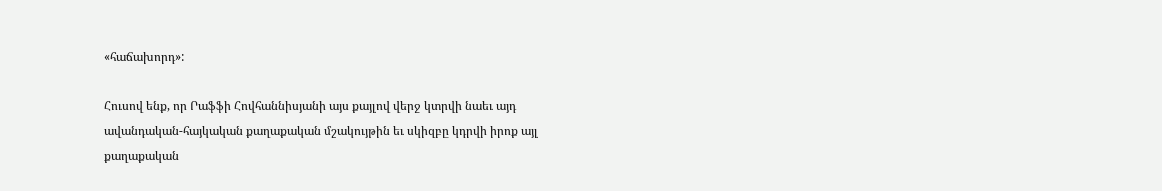«հաճախորդ»:

Հուսով ենք, որ Րաֆֆի Հովհաննիսյանի այս քայլով վերջ կտրվի նաեւ այդ ավանդական-հայկական քաղաքական մշակույթին եւ սկիզբը կդրվի իրոք այլ քաղաքական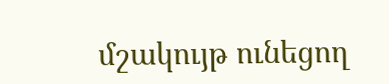մշակույթ ունեցող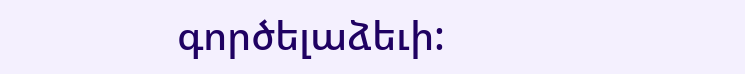գործելաձեւի: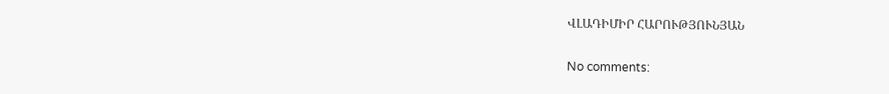ՎԼԱԴԻՄԻՐ ՀԱՐՈՒԹՅՈՒՆՅԱՆ

No comments: